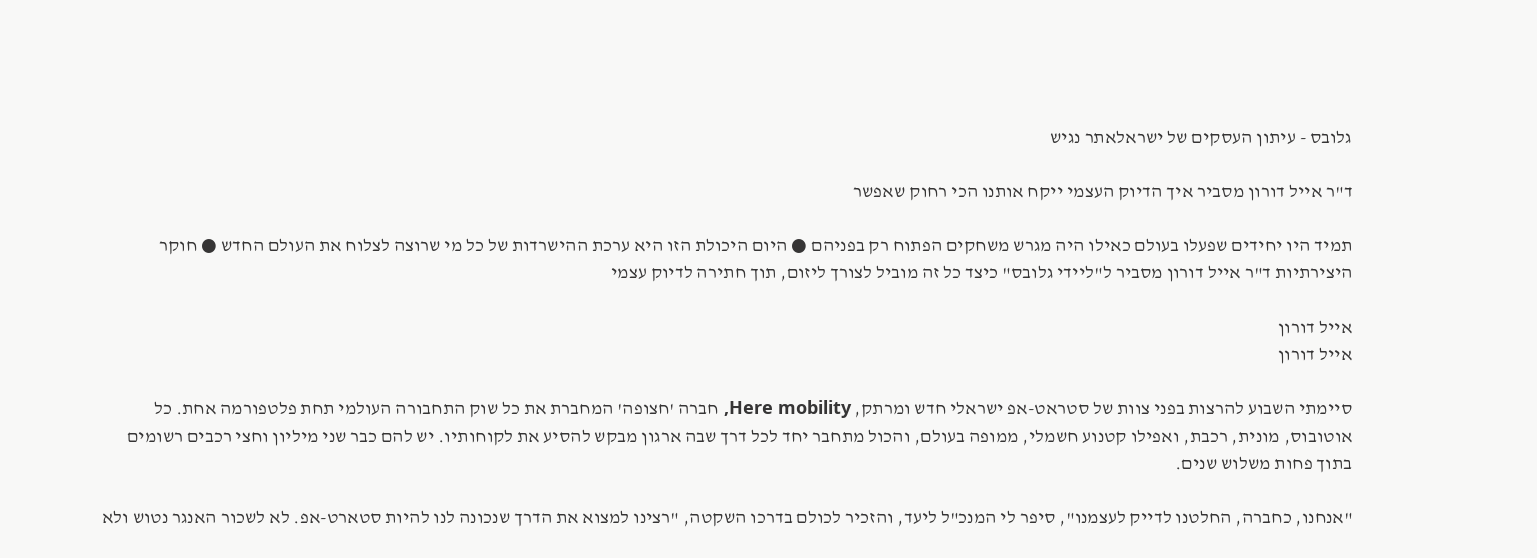גלובס - עיתון העסקים של ישראלאתר נגיש

ד"ר אייל דורון מסביר איך הדיוק העצמי ייקח אותנו הכי רחוק שאפשר

תמיד היו יחידים שפעלו בעולם כאילו היה מגרש משחקים הפתוח רק בפניהם ● היום היכולת הזו היא ערכת ההישרדות של כל מי שרוצה לצלוח את העולם החדש ● חוקר היצירתיות ד"ר אייל דורון מסביר ל"ליידי גלובס" כיצד כל זה מוביל לצורך ליזום, תוך חתירה לדיוק עצמי

אייל דורון
אייל דורון

סיימתי השבוע להרצות בפני צוות של סטראט-אפ ישראלי חדש ומרתק, Here mobility, חברה 'חצופה' המחברת את כל שוק התחבורה העולמי תחת פלטפורמה אחת. כל אוטובוס, מונית, רכבת, ואפילו קטנוע חשמלי, ממופה בעולם, והכול מתחבר יחד לכל דרך שבה ארגון מבקש להסיע את לקוחותיו. יש להם כבר שני מיליון וחצי רכבים רשומים בתוך פחות משלוש שנים.

"אנחנו, כחברה, החלטנו לדייק לעצמנו", סיפר לי המנכ"ל ליעד, והזכיר לכולם בדרכו השקטה, "רצינו למצוא את הדרך שנכונה לנו להיות סטארט-אפ. לא לשכור האנגר נטוש ולא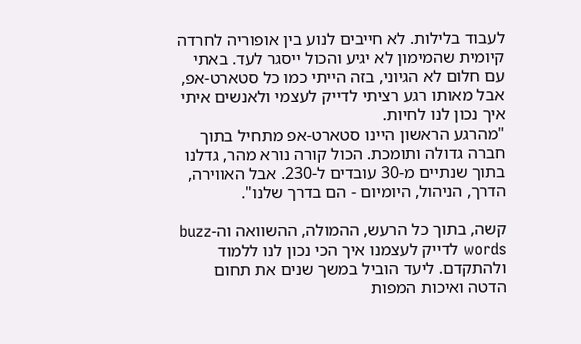לעבוד בלילות. לא חייבים לנוע בין אופוריה לחרדה קיומית שהמימון לא יגיע והכול ייסגר לעד. באתי עם חלום לא הגיוני, בזה הייתי כמו כל סטארט-אפ, אבל מאותו רגע רציתי לדייק לעצמי ולאנשים איתי איך נכון לנו לחיות.
"מהרגע הראשון היינו סטארט-אפ מתחיל בתוך חברה גדולה ותומכת. הכול קורה נורא מהר, גדלנו בתוך שנתיים מ-30 עובדים ל-230. אבל האווירה, הדרך, הניהול, היומיום - הם בדרך שלנו".

קשה, בתוך כל הרעש, ההמולה, ההשוואה וה-buzz words לדייק לעצמנו איך הכי נכון לנו ללמוד ולהתקדם. ליעד הוביל במשך שנים את תחום הדטה ואיכות המפות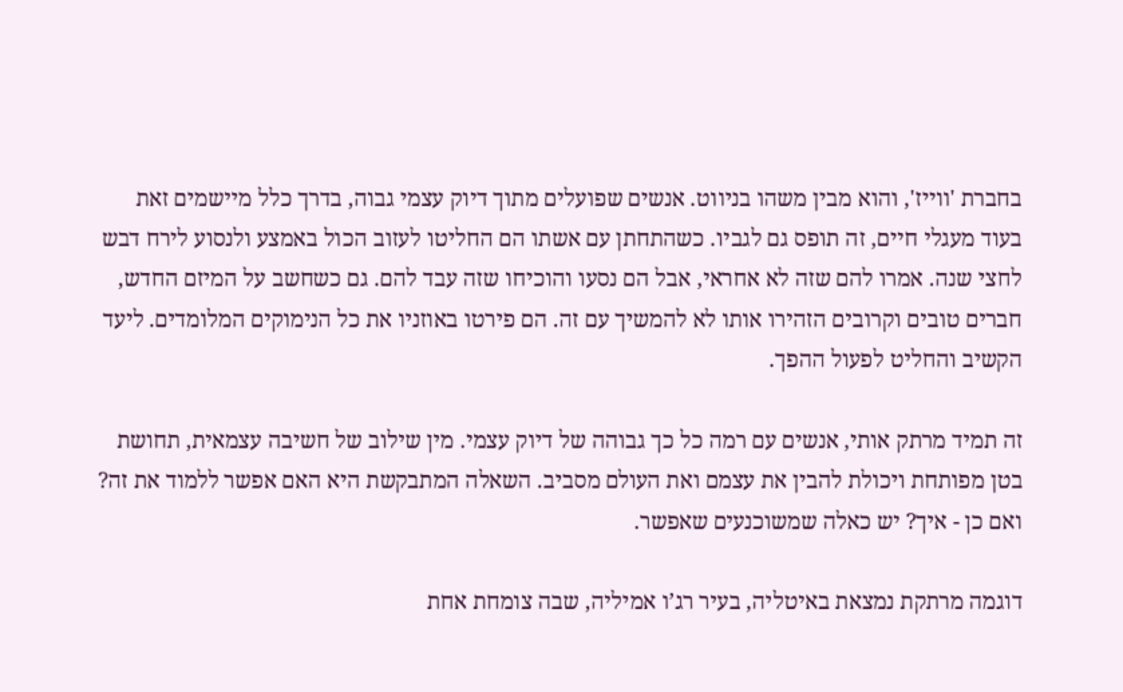בחברת 'ווייז', והוא מבין משהו בניווט. אנשים שפועלים מתוך דיוק עצמי גבוה, בדרך כלל מיישמים זאת בעוד מעגלי חיים, זה תופס גם לגביו. כשהתחתן עם אשתו הם החליטו לעזוב הכול באמצע ולנסוע לירח דבש לחצי שנה. אמרו להם שזה לא אחראי, אבל הם נסעו והוכיחו שזה עבד להם. גם כשחשב על המיזם החדש, חברים טובים וקרובים הזהירו אותו לא להמשיך עם זה. הם פירטו באוזניו את כל הנימוקים המלומדים. ליעד הקשיב והחליט לפעול ההפך.

זה תמיד מרתק אותי, אנשים עם רמה כל כך גבוהה של דיוק עצמי. מין שילוב של חשיבה עצמאית, תחושת בטן מפותחת ויכולת להבין את עצמם ואת העולם מסביב. השאלה המתבקשת היא האם אפשר ללמוד את זה? ואם כן - איך? יש כאלה שמשוכנעים שאפשר.

דוגמה מרתקת נמצאת באיטליה, בעיר רג’ו אמיליה, שבה צומחת אחת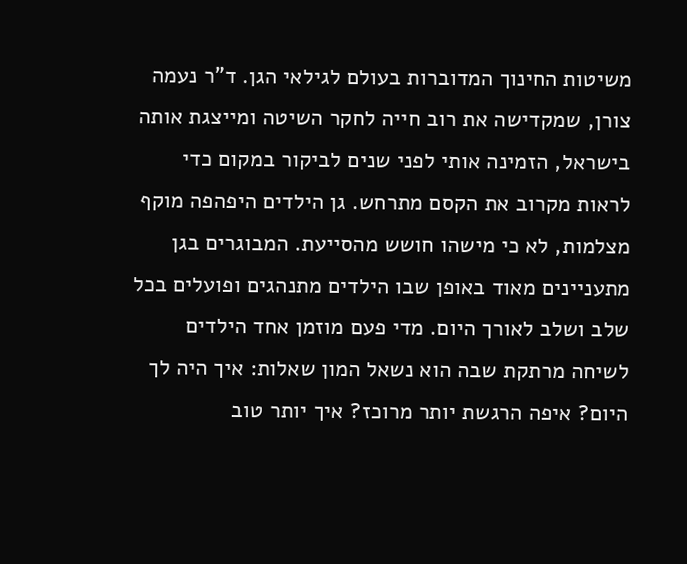משיטות החינוך המדוברות בעולם לגילאי הגן. ד"ר נעמה צורן, שמקדישה את רוב חייה לחקר השיטה ומייצגת אותה בישראל, הזמינה אותי לפני שנים לביקור במקום כדי לראות מקרוב את הקסם מתרחש. גן הילדים היפהפה מוקף מצלמות, לא כי מישהו חושש מהסייעת. המבוגרים בגן מתעניינים מאוד באופן שבו הילדים מתנהגים ופועלים בכל שלב ושלב לאורך היום. מדי פעם מוזמן אחד הילדים לשיחה מרתקת שבה הוא נשאל המון שאלות: איך היה לך היום? איפה הרגשת יותר מרוכז? איך יותר טוב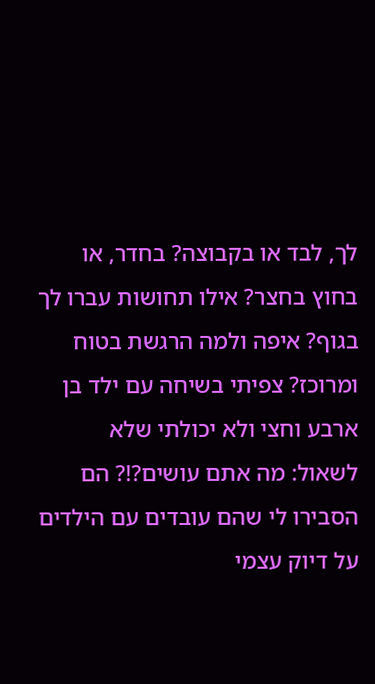לך, לבד או בקבוצה? בחדר, או בחוץ בחצר? אילו תחושות עברו לך בגוף? איפה ולמה הרגשת בטוח ומרוכז? צפיתי בשיחה עם ילד בן ארבע וחצי ולא יכולתי שלא לשאול: מה אתם עושים?!? הם הסבירו לי שהם עובדים עם הילדים על דיוק עצמי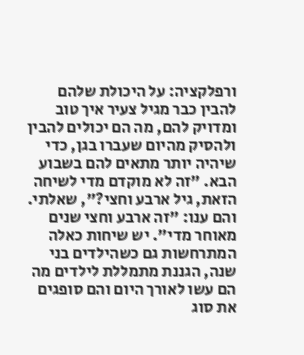ורפלקציה: על היכולת שלהם להבין כבר מגיל צעיר איך טוב ומדויק להם, מה הם יכולים להבין ולהסיק מהיום שעברו בגן, כדי שיהיה יותר מתאים להם בשבוע הבא. "זה לא מוקדם מדי לשיחה הזאת, גיל ארבע וחצי?", שאלתי. והם ענו: "זה ארבע וחצי שנים מאוחר מדי". יש שיחות כאלה המתרחשות גם כשהילדים בני שנה, הגננת מתמללת לילדים מה הם עשו לאורך היום והם סופגים את סוג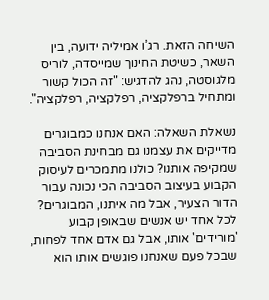השיחה הזאת. רג’ו אמיליה ידועה, בין השאר, כשיטת החינוך שמייסדה, לוריס מלגוסטה, נהג להדגיש: "זה הכול קשור ומתחיל ברפלקציה, רפלקציה, רפלקציה".

נשאלת השאלה: האם אנחנו כמבוגרים מדייקים את עצמנו גם מבחינת הסביבה שמקיפה אותנו? כולנו מתמכרים לעיסוק הקבוע בעיצוב הסביבה הכי נכונה עבור הדור הצעיר, אבל מה איתנו, המבוגרים? לכל אחד יש אנשים שבאופן קבוע 'מורידים' אותו, אבל גם אדם אחד לפחות, שבכל פעם שאנחנו פוגשים אותו הוא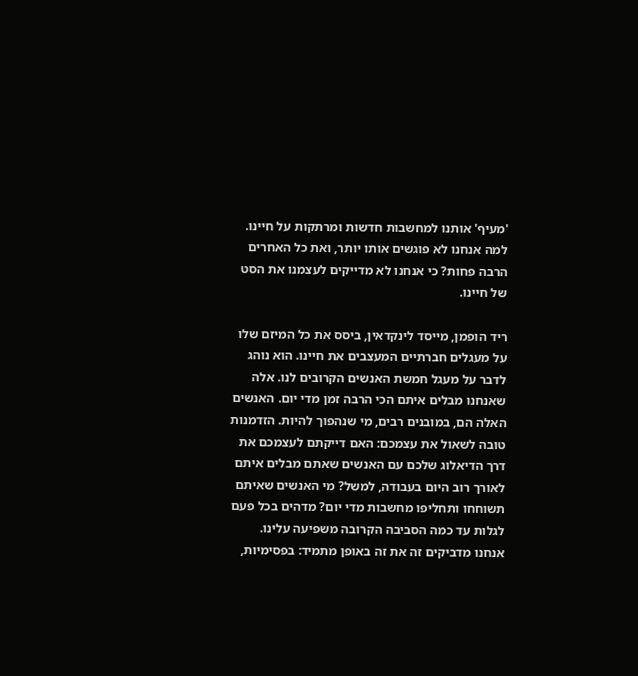'מעיף' אותנו למחשבות חדשות ומרתקות על חיינו. למה אנחנו לא פוגשים אותו יותר, ואת כל האחרים הרבה פחות? כי אנחנו לא מדייקים לעצמנו את הסט של חיינו.

ריד הופמן, מייסד לינקדאין, ביסס את כל המיזם שלו על מעגלים חברתיים המעצבים את חיינו. הוא נוהג לדבר על מעגל חמשת האנשים הקרובים לנו. אלה שאנחנו מבלים איתם הכי הרבה זמן מדי יום. האנשים האלה הם, במובנים רבים, מי שנהפוך להיות. הזדמנות טובה לשאול את עצמכם: האם דייקתם לעצמכם את דרך הדיאלוג שלכם עם האנשים שאתם מבלים איתם לאורך רוב היום בעבודה, למשל? מי האנשים שאיתם תשוחחו ותחליפו מחשבות מדי יום? מדהים בכל פעם לגלות עד כמה הסביבה הקרובה משפיעה עלינו. אנחנו מדביקים זה את זה באופן מתמיד: בפסימיות,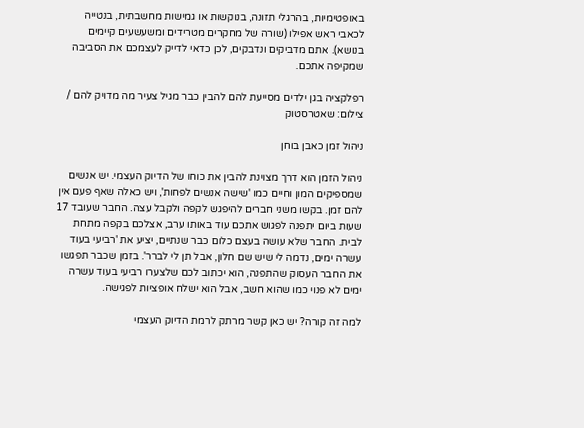באופטימיות, בהרגלי תזונה, בנוקשות או גמישות מחשבתית, בנטייה לכאבי ראש אפילו (שורה של מחקרים מטרידים ומשעשעים קיימים בנושא). אתם מדביקים ונדבקים, לכן כדאי לדייק לעצמכם את הסביבה שמקיפה אתכם.

רפלקציה בגן ילדים מסייעת להם להבין כבר מגיל צעיר מה מדויק להם / צילום: שאטרסטוק

ניהול זמן כאבן בוחן

ניהול הזמן הוא דרך מצוינת להבין את כוחו של הדיוק העצמי. יש אנשים שמספיקים המון וחיים כמו 'שישה אנשים לפחות', ויש כאלה שאף פעם אין להם זמן. בקשו משני חברים להיפגש לקפה ולקבל עצה. החבר שעובד 17 שעות ביום יתפנה לפגוש אתכם עוד באותו ערב, אצלכם בקפה מתחת לבית. החבר שלא עושה בעצם כלום כבר שנתיים, יציע את 'רביעי בעוד עשרה ימים, נדמה לי שיש שם חלון, אבל תן לי לברר'. בזמן שכבר תפגשו את החבר העסוק שהתפנה, הוא יכתוב לכם שלצערו רביעי בעוד עשרה ימים לא פנוי כמו שהוא חשב, אבל הוא ישלח אופציות לפגישה.

למה זה קורה? יש כאן קשר מרתק לרמת הדיוק העצמי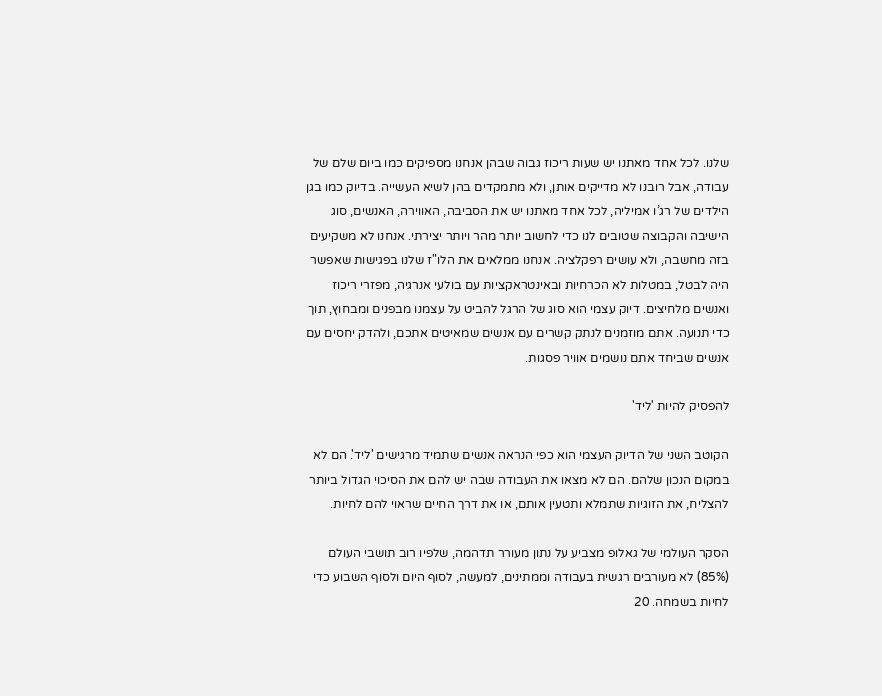שלנו. לכל אחד מאתנו יש שעות ריכוז גבוה שבהן אנחנו מספיקים כמו ביום שלם של עבודה, אבל רובנו לא מדייקים אותן, ולא מתמקדים בהן לשיא העשייה. בדיוק כמו בגן הילדים של רג’ו אמיליה, לכל אחד מאתנו יש את הסביבה, האווירה, האנשים, סוג הישיבה והקבוצה שטובים לנו כדי לחשוב יותר מהר ויותר יצירתי. אנחנו לא משקיעים בזה מחשבה, ולא עושים רפקלציה. אנחנו ממלאים את הלו"ז שלנו בפגישות שאפשר היה לבטל, במטלות לא הכרחיות ובאינטראקציות עם בולעי אנרגיה, מפזרי ריכוז ואנשים מלחיצים. דיוק עצמי הוא סוג של הרגל להביט על עצמנו מבפנים ומבחוץ, תוך כדי תנועה. אתם מוזמנים לנתק קשרים עם אנשים שמאיטים אתכם, ולהדק יחסים עם אנשים שביחד אתם נושמים אוויר פסגות.

להפסיק להיות 'ליד'

הקוטב השני של הדיוק העצמי הוא כפי הנראה אנשים שתמיד מרגישים 'ליד'. הם לא במקום הנכון שלהם. הם לא מצאו את העבודה שבה יש להם את הסיכוי הגדול ביותר להצליח, את הזוגיות שתמלא ותטעין אותם, או את דרך החיים שראוי להם לחיות.

הסקר העולמי של גאלופ מצביע על נתון מעורר תדהמה, שלפיו רוב תושבי העולם (85%) לא מעורבים רגשית בעבודה וממתינים, למעשה, לסוף היום ולסוף השבוע כדי לחיות בשמחה. 20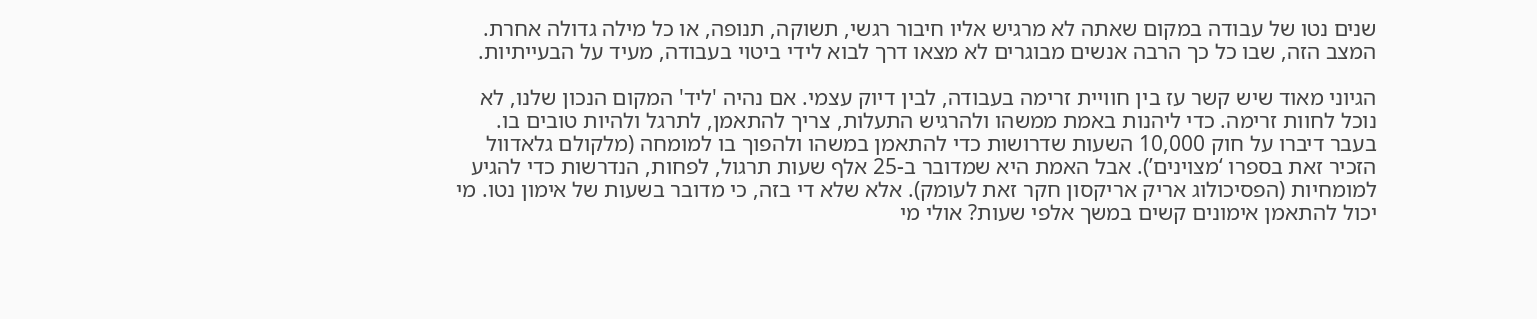שנים נטו של עבודה במקום שאתה לא מרגיש אליו חיבור רגשי, תשוקה, תנופה, או כל מילה גדולה אחרת. המצב הזה, שבו כל כך הרבה אנשים מבוגרים לא מצאו דרך לבוא לידי ביטוי בעבודה, מעיד על הבעייתיות.

הגיוני מאוד שיש קשר עז בין חוויית זרימה בעבודה, לבין דיוק עצמי. אם נהיה 'ליד' המקום הנכון שלנו, לא נוכל לחוות זרימה. כדי ליהנות באמת ממשהו ולהרגיש התעלות, צריך להתאמן, לתרגל ולהיות טובים בו. בעבר דיברו על חוק 10,000 השעות שדרושות כדי להתאמן במשהו ולהפוך בו למומחה (מלקולם גלאדוול הזכיר זאת בספרו ‘מצוינים’). אבל האמת היא שמדובר ב-25 אלף שעות תרגול, לפחות, הנדרשות כדי להגיע למומחיות (הפסיכולוג אריק אריקסון חקר זאת לעומק). אלא שלא די בזה, כי מדובר בשעות של אימון נטו. מי יכול להתאמן אימונים קשים במשך אלפי שעות? אולי מי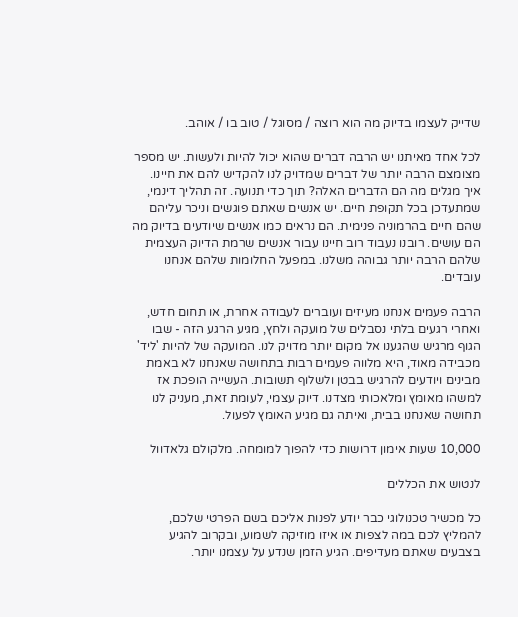שדייק לעצמו בדיוק מה הוא רוצה / מסוגל / טוב בו / אוהב.

לכל אחד מאיתנו יש הרבה דברים שהוא יכול להיות ולעשות. יש מספר מצומצם הרבה יותר של דברים שמדויק לנו להקדיש להם את חיינו. איך מגלים מה הם הדברים האלה? תוך כדי תנועה. זה תהליך דינמי, שמתעדכן בכל תקופת חיים. יש אנשים שאתם פוגשים וניכר עליהם שהם חיים בהרמוניה פנימית. הם נראים כמו אנשים שיודעים בדיוק מה הם עושים. רובנו נעבוד רוב חיינו עבור אנשים שרמת הדיוק העצמית שלהם הרבה יותר גבוהה משלנו. במפעל החלומות שלהם אנחנו עובדים.

הרבה פעמים אנחנו מעיזים ועוברים לעבודה אחרת, או תחום חדש, ואחרי רגעים בלתי נסבלים של מועקה ולחץ, מגיע הרגע הזה - שבו הגוף מרגיש שהגענו אל מקום יותר מדויק לנו. המועקה של להיות 'ליד' מכבידה מאוד, היא מלווה פעמים רבות בתחושה שאנחנו לא באמת מבינים ויודעים להרגיש בבטן ולשלוף תשובות. העשייה הופכת אז למשהו מאומץ ומלאכותי מצדנו. דיוק עצמי, לעומת זאת, מעניק לנו תחושה שאנחנו בבית, ואיתה גם מגיע האומץ לפעול.

10,000 שעות אימון דרושות כדי להפוך למומחה. מלקולם גלאדוול

לנטוש את הכללים

כל מכשיר טכנולוגי כבר יודע לפנות אליכם בשם הפרטי שלכם, להמליץ לכם במה לצפות או איזו מוזיקה לשמוע, ובקרוב להגיע בצבעים שאתם מעדיפים. הגיע הזמן שנדע על עצמנו יותר.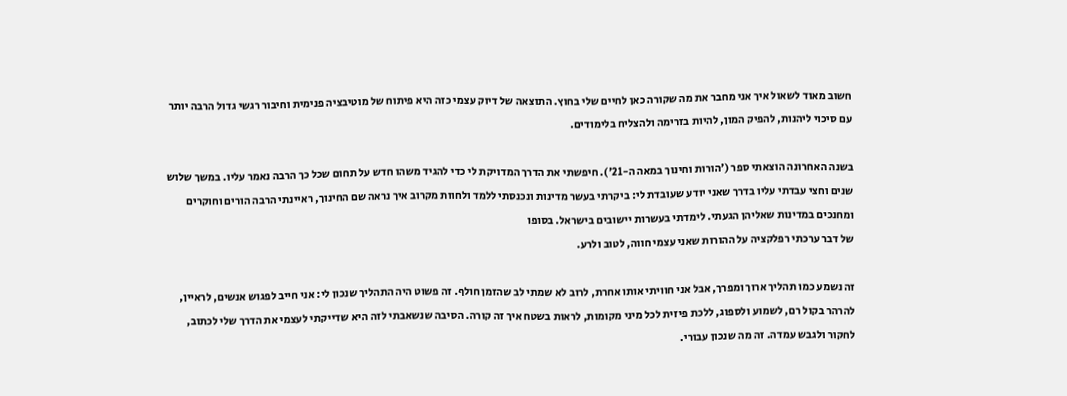חשוב מאוד לשאול איך אני מחבר את מה שקורה כאן לחיים שלי בחוץ. התוצאה של דיוק עצמי כזה היא פיתוח של מוטיבציה פנימית וחיבור רגשי גדול הרבה יותר עם סיכוי ליהנות, להפיק המון, להיות בזרימה ולהצליח בלימודים.

בשנה האחרונה הוצאתי ספר ('הורות וחינוך במאה ה-21'). חיפשתי את הדרך המדויקת לי כדי להגיד משהו חדש על תחום שכל כך הרבה נאמר עליו. במשך שלוש שנים וחצי עבדתי עליו בדרך שאני יודע שעובדת לי: ביקרתי בעשר מדינות ונכנסתי ללמד ולחוות מקרוב איך נראה שם החינוך, ראיינתי הרבה הורים וחוקרים ומחנכים במדינות שאליהן הגעתי. לימדתי בעשרות יישובים בישראל. בסופו
של דבר ערכתי רפלקציה על ההורות שאני עצמי חווה, לטוב ולרע.

זה נשמע כמו תהליך ארוך ומפרך, אבל אני חוויתי אותו אחרת, לרוב לא שמתי לב שהזמן חולף. זה פשוט היה התהליך שנכון לי: אני חייב לפגוש אנשים, לראיין, להרהר בקול רם, לשמוע ולספוג, ללכת פיזית לכל מיני מקומות, לראות בשטח איך זה קורה. הסיבה שנשאבתי לזה היא שדייקתי לעצמי את הדרך שלי לכתוב, לחקור ולגבש עמדה. זה מה שנכון עבורי.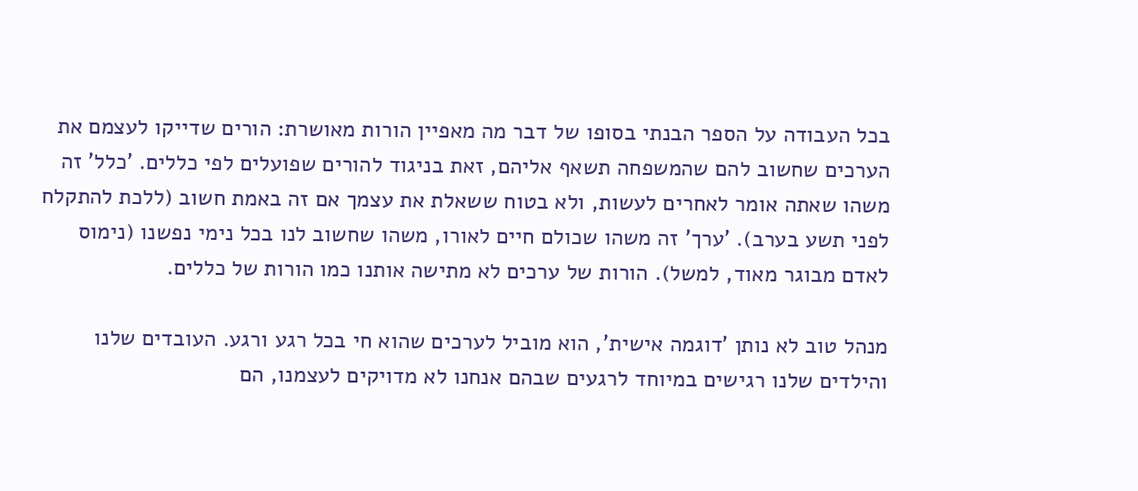בכל העבודה על הספר הבנתי בסופו של דבר מה מאפיין הורות מאושרת: הורים שדייקו לעצמם את הערכים שחשוב להם שהמשפחה תשאף אליהם, זאת בניגוד להורים שפועלים לפי כללים. 'כלל' זה משהו שאתה אומר לאחרים לעשות, ולא בטוח ששאלת את עצמך אם זה באמת חשוב (ללכת להתקלח לפני תשע בערב). 'ערך' זה משהו שכולם חיים לאורו, משהו שחשוב לנו בכל נימי נפשנו (נימוס לאדם מבוגר מאוד, למשל). הורות של ערכים לא מתישה אותנו כמו הורות של כללים.

מנהל טוב לא נותן 'דוגמה אישית', הוא מוביל לערכים שהוא חי בכל רגע ורגע. העובדים שלנו והילדים שלנו רגישים במיוחד לרגעים שבהם אנחנו לא מדויקים לעצמנו, הם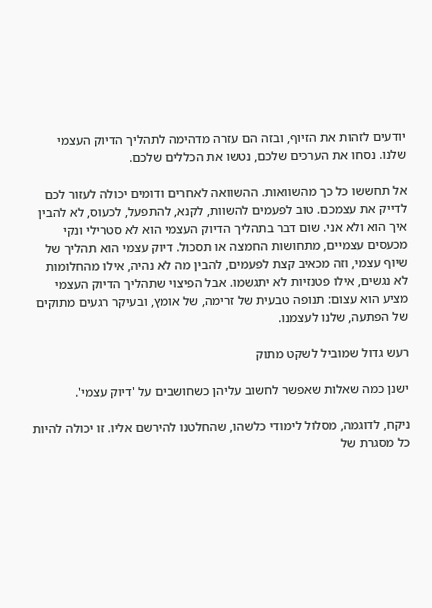יודעים לזהות את הזיוף, ובזה הם עזרה מדהימה לתהליך הדיוק העצמי שלנו. נסחו את הערכים שלכם, נטשו את הכללים שלכם.

אל תחששו כל כך מהשוואות. ההשוואה לאחרים ודומים יכולה לעזור לכם לדייק את עצמכם. טוב לפעמים להשוות, לקנא, להתפעל, לכעוס, לא להבין איך הוא ולא אני. שום דבר בתהליך הדיוק העצמי הוא לא סטרילי ונקי מכעסים עצמיים, מתחושות החמצה או תסכול. דיוק עצמי הוא תהליך של שיוף עצמי, וזה מכאיב קצת לפעמים, להבין מה לא נהיה, אילו מהחלומות לא נגשים, אילו פטנזיות לא יתגשמו. אבל הפיצוי שתהליך הדיוק העצמי מציע הוא עצום: תנופה טבעית של זרימה, של אומץ, ובעיקר רגעים מתוקים של הפתעה, שלנו לעצמנו.

רעש גדול שמוביל לשקט מתוק

ישנן כמה שאלות שאפשר לחשוב עליהן כשחושבים על 'דיוק עצמי'.

ניקח, לדוגמה, מסלול לימודי כלשהו, שהחלטנו להירשם אליו. זו יכולה להיות כל מסגרת של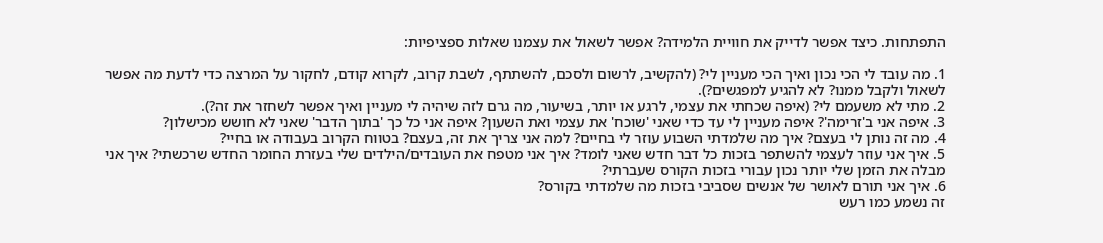התפתחות. כיצד אפשר לדייק את חוויית הלמידה? אפשר לשאול את עצמנו שאלות ספציפיות:

1. מה עובד לי הכי נכון ואיך הכי מעניין לי? (להקשיב, לרשום ולסכם, להשתתף, לשבת קרוב, לקרוא קודם, לחקור על המרצה כדי לדעת מה אפשר לשאול ולקבל ממנו? לא להגיע למפגשים?).
2. מתי לא משעמם לי? (איפה שכחתי את עצמי, לרגע או יותר, בשיעור, מה גרם לזה שיהיה לי מעניין ואיך אפשר לשחזר את זה?).
3. איפה אני ב'זרימה'? איפה מעניין לי עד כדי שאני 'שוכח' את עצמי ואת השעון? איפה אני כל כך 'בתוך הדבר' שאני לא חושש מכישלון?
4. מה זה נותן לי בעצם? איך מה שלמדתי השבוע עוזר לי בחיים? למה אני צריך את זה, בעצם? בטווח הקרוב בעבודה או בחיי?
5. איך אני עוזר לעצמי להשתפר בזכות כל דבר חדש שאני לומד? איך אני מטפח את העובדים/הילדים שלי בעזרת החומר החדש שרכשתי? איך אני מבלה את הזמן שלי יותר נכון עבורי בזכות הקורס שעברתי?
6. איך אני תורם לאושר של אנשים שסביבי בזכות מה שלמדתי בקורס?
זה נשמע כמו רעש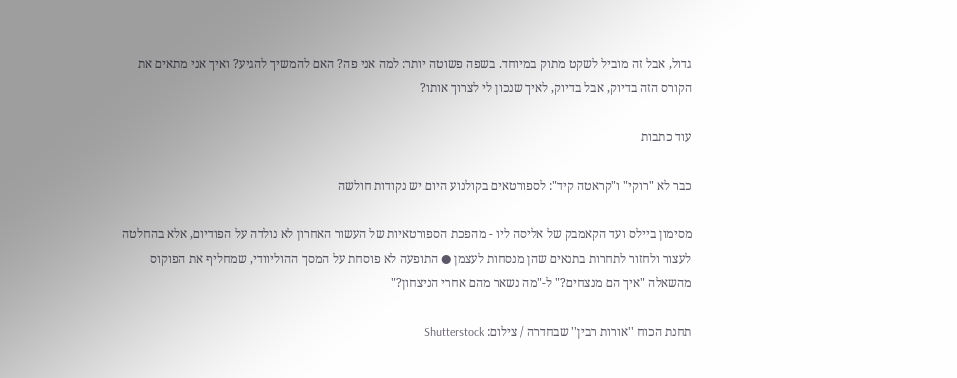גדול, אבל זה מוביל לשקט מתוק במיוחד. בשפה פשוטה יותר: למה אני פה? האם להמשיך להגיע? ואיך אני מתאים את הקורס הזה בדיוק, אבל בדיוק, לאיך שנכון לי לצרוך אותו?

עוד כתבות

כבר לא "רוקי" ו"קראטה קיד": לספורטאים בקולנוע היום יש נקודות חולשה

מסימון ביילס ועד הקאמבק של אליסה ליו - מהפכת הספורטאיות של העשור האחרון לא נולדה על הפודיום, אלא בהחלטה לעצור ולחזור לתחרות בתנאים שהן מנסחות לעצמן ● התופעה לא פוסחת על המסך ההוליוודי, שמחליף את הפוקוס מהשאלה "איך הם מנצחים?" ל-"מה נשאר מהם אחרי הניצחון?"

תחנת הכוח ''אורות רבין'' שבחדרה / צילום: Shutterstock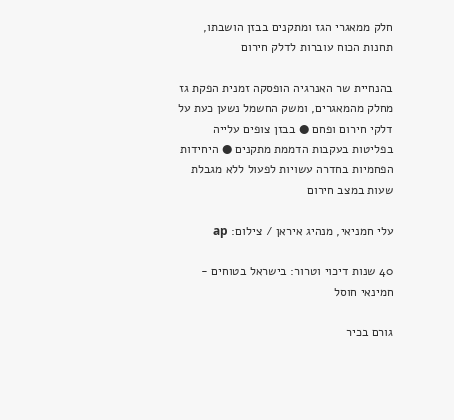חלק ממאגרי הגז ומתקנים בבזן הושבתו, תחנות הכוח עוברות לדלק חירום

בהנחיית שר האנרגיה הופסקה זמנית הפקת גז מחלק מהמאגרים, ומשק החשמל נשען כעת על דלקי חירום ופחם ● בבזן צופים עלייה בפליטות בעקבות הדממת מתקנים ● היחידות הפחמיות בחדרה עשויות לפעול ללא מגבלת שעות במצב חירום

עלי חמניאי, מנהיג איראן / צילום: ap

40 שנות דיכוי וטרור: בישראל בטוחים - חמינאי חוסל

גורם בכיר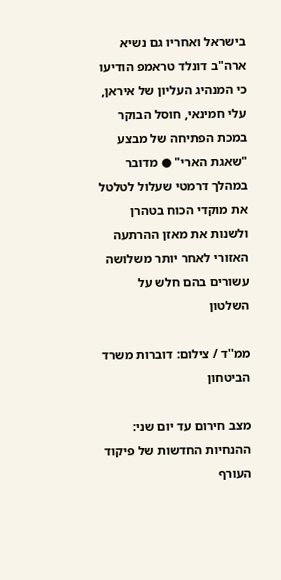בישראל ואחריו גם נשיא ארה"ב דונלד טראמפ הודיעו כי המנהיג העליון של איראן, עלי חמינאי, חוסל הבוקר במכת הפתיחה של מבצע "שאגת הארי" ● מדובר במהלך דרמטי שעלול לטלטל את מוקדי הכוח בטהרן ולשנות את מאזן ההרתעה האזורי לאחר יותר משלושה עשורים בהם חלש על השלטון

ממ''ד / צילום: דוברות משרד הביטחון

מצב חירום עד יום שני: ההנחיות החדשות של פיקוד העורף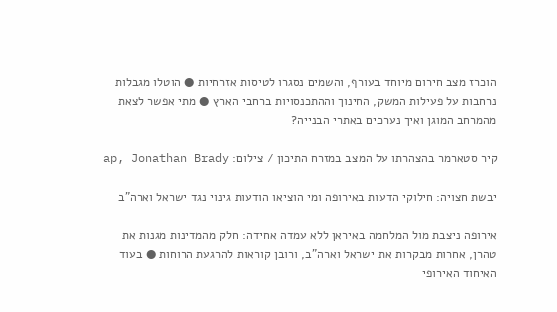הוכרז מצב חירום מיוחד בעורף, והשמים נסגרו לטיסות אזרחיות ● הוטלו מגבלות נרחבות על פעילות המשק, החינוך וההתכנסויות ברחבי הארץ ● מתי אפשר לצאת מהמרחב המוגן ואיך נערכים באתרי הבנייה?

קיר סטארמר בהצהרתו על המצב במזרח התיכון / צילום: ap, Jonathan Brady

יבשת חצויה: חילוקי הדעות באירופה ומי הוציאו הודעות גינוי נגד ישראל וארה"ב

אירופה ניצבת מול המלחמה באיראן ללא עמדה אחידה: חלק מהמדינות מגנות את טהרן, אחרות מבקרות את ישראל וארה"ב, ורובן קוראות להרגעת הרוחות ● בעוד האיחוד האירופי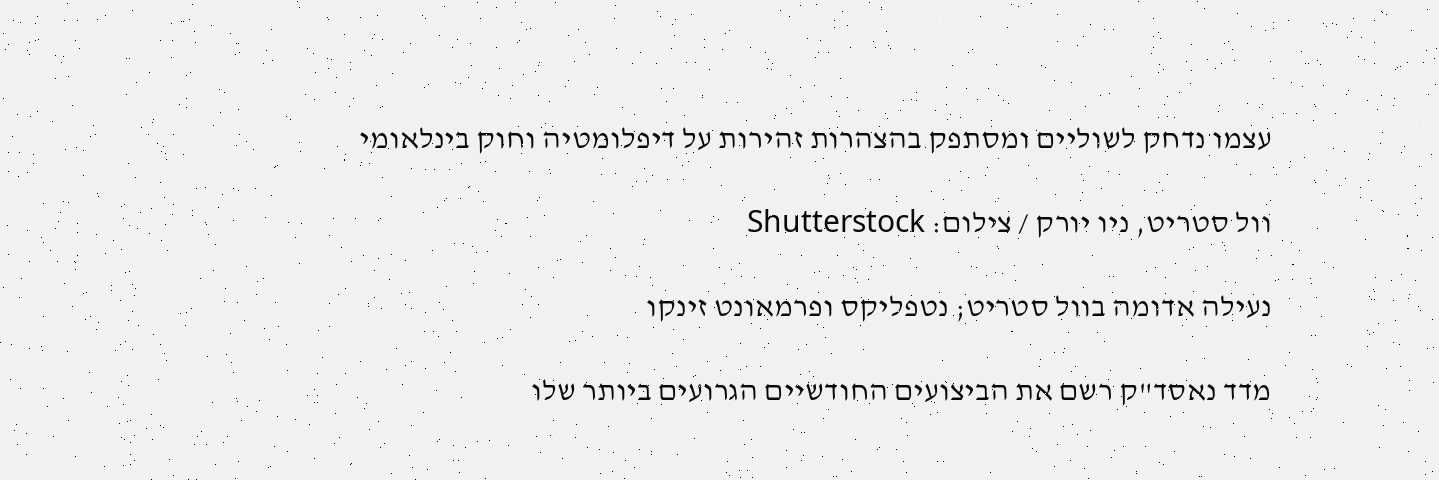עצמו נדחק לשוליים ומסתפק בהצהרות זהירות על דיפלומטיה וחוק בינלאומי

וול סטריט, ניו יורק / צילום: Shutterstock

נעילה אדומה בוול סטריט; נטפליקס ופרמאונט זינקו

מדד נאסד"ק רשם את הביצועים החודשיים הגרועים ביותר שלו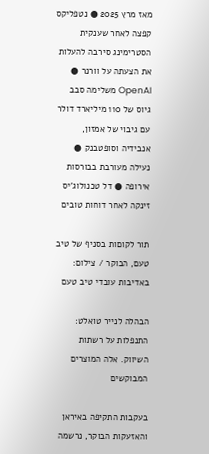מאז מרץ 2025 ● נטפליקס קפצה לאחר שענקית הסטרימינג סירבה להעלות את הצעתה על וורנר ● OpenAI משלימה סבב גיוס של 110 מיליארד דולר עם גיבוי של אמזון, אנבידיה וסופטבנק ● נעילה מעורבת בבורסות אירופה ● דל טכנולוג'יס זינקה לאחר דוחות טובים

תור לקוםות בסניף של טיב טעם, הבוקר / צילום: באדיבות עובדי טיב טעם

הבהלה לנייר טואלט: התנפלות על רשתות השיווק. אלה המוצרים המבוקשים

בעקבות התקיפה באיראן והאזעקות הבוקר, נרשמה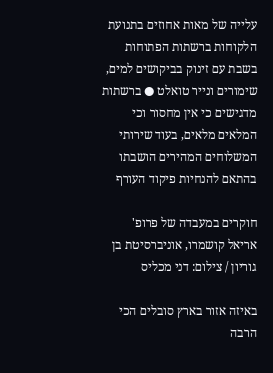עלייה של מאות אחוזים בתנועת הלקוחות ברשתות הפתוחות בשבת עם זינוק בביקושים למים, שימורים ונייר טואלט ● ברשתות מדגישים כי אין מחסור וכי המלאים מלאים, בעוד שירותי המשלוחים המהירים הושבתו בהתאם להנחיות פיקוד העורף

חוקרים במעבדה של פרופ' אריאל קושמרו, אוניברסיטת בן גוריון / צילום: דני מכליס

באיזה אזור בארץ סובלים הכי הרבה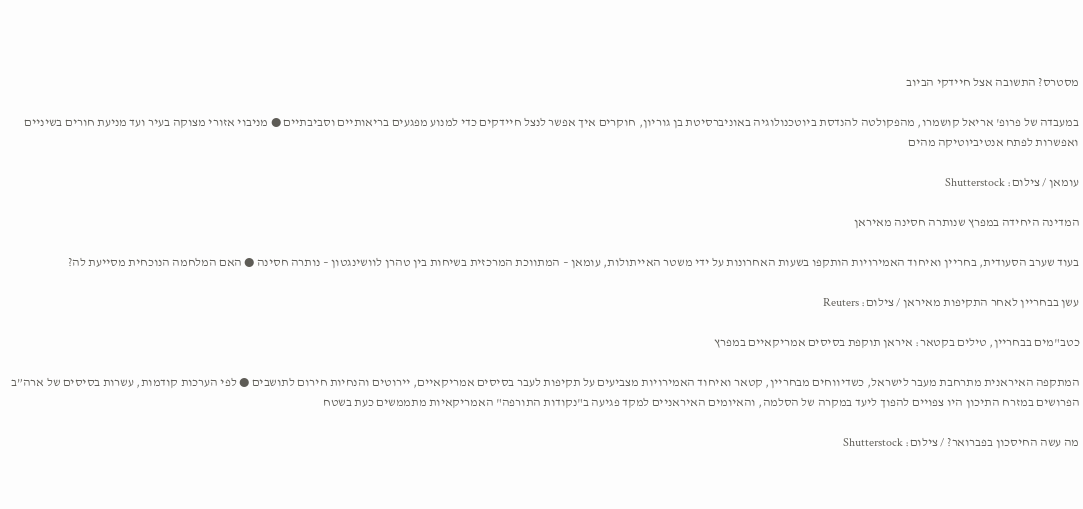מסטרס? התשובה אצל חיידקי הביוב

במעבדה של פרופ' אריאל קושמרו, מהפקולטה להנדסת ביוטכנולוגיה באוניברסיטת בן גוריון, חוקרים איך אפשר לנצל חיידקים כדי למנוע מפגעים בריאותיים וסביבתיים ● מניבוי אזורי מצוקה בעיר ועד מניעת חורים בשיניים ואפשרות לפתח אנטיביוטיקה מהים

עומאן / צילום: Shutterstock

המדינה היחידה במפרץ שנותרה חסינה מאיראן

בעוד שערב הסעודית, בחריין ואיחוד האמירויות הותקפו בשעות האחרונות על ידי משטר האייתולות, עומאן – המתווכת המרכזית בשיחות בין טהרן לוושינגטון – נותרה חסינה ● האם המלחמה הנוכחית מסייעת לה?

עשן בבחריין לאחר התקיפות מאיראן / צילום: Reuters

כטב"מים בבחריין, טילים בקטאר: איראן תוקפת בסיסים אמריקאיים במפרץ

המתקפה האיראנית מתרחבת מעבר לישראל, כשדיווחים מבחריין, קטאר ואיחוד האמירויות מצביעים על תקיפות לעבר בסיסים אמריקאיים, יירוטים והנחיות חירום לתושבים ● לפי הערכות קודמות, עשרות בסיסים של ארה”ב הפרושים במזרח התיכון היו צפויים להפוך ליעד במקרה של הסלמה, והאיומים האיראניים למקד פגיעה ב"נקודות התורפה" האמריקאיות מתממשים כעת בשטח

מה עשה החיסכון בפברואר? / צילום: Shutterstock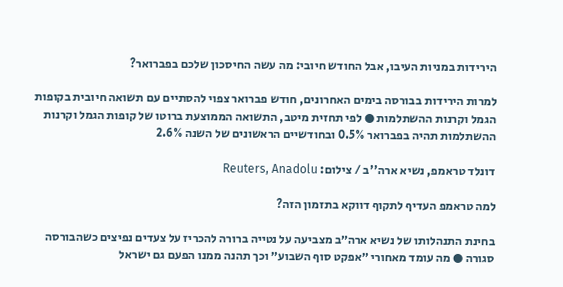הירידות במניות העיבו, אבל החודש חיובי: מה עשה החיסכון שלכם בפברואר?

למרות הירידות בבורסה בימים האחרונים, חודש פברואר צפוי להסתיים עם תשואה חיובית בקופות הגמל וקרנות ההשתלמות ● לפי תחזית מיטב, התשואה הממוצעת ברוטו של קופות הגמל וקרנות ההשתלמות תהיה בפברואר 0.5% ובחודשיים הראשונים של השנה 2.6%

דונלד טראמפ, נשיא ארה''ב / צילום: Reuters, Anadolu

למה טראמפ העדיף לתקוף דווקא בתזמון הזה?

בחינת התנהלותו של נשיא ארה״ב מצביעה על נטייה ברורה להכריז על צעדים נפיצים כשהבורסה סגורה ● מה עומד מאחורי ״אפקט סוף השבוע״ וכך תהנה ממנו הפעם גם ישראל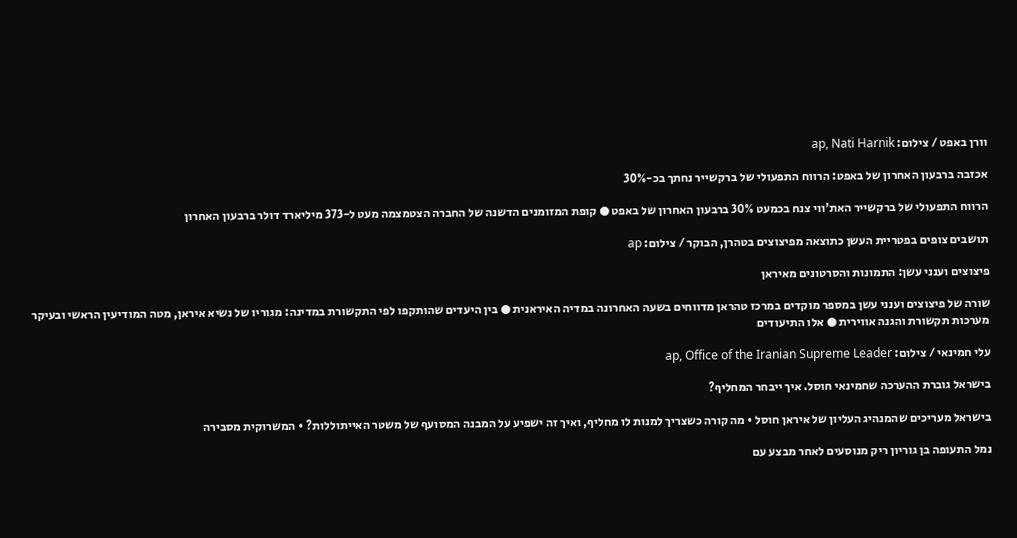וורן באפט / צילום: ap, Nati Harnik

אכזבה ברבעון האחרון של באפט: הרווח התפעולי של ברקשייר נחתך בכ-30%

הרווח התפעולי של ברקשייר האת'ווי צנח בכמעט 30% ברבעון האחרון של באפט ● קופת המזומנים הדשנה של החברה הצטמצמה מעט ל-373 מיליארד דולר ברבעון האחרון

תושבים צופים בפטריית העשן כתוצאה מפיצוצים בטהרן, הבוקר / צילום: ap

פיצוצים וענני עשן: התמונות והסרטונים מאיראן

שורה של פיצוצים וענני עשן במספר מוקדים במרכז טהראן מדווחים בשעה האחרונה במדיה האיראנית ● בין היעדים שהותקפו לפי התקשורת במדינה: מגוריו של נשיא איראן, מטה המודיעין הראשי ובעיקר מערכות תקשורת והגנה אווירית ● אלו התיעודים

עלי חמינאי / צילום: ap, Office of the Iranian Supreme Leader

בישראל גוברת ההערכה שחמינאי חוסל. איך ייבחר המחליף?

בישראל מעריכים שהמנהיג העליון של איראן חוסל • מה קורה כשצריך למנות לו מחליף, ואיך זה ישפיע על המבנה המסועף של משטר האייתוללות? • המשרוקית מסבירה

נמל התעופה בן גוריון ריק מנוסעים לאחר מבצע עם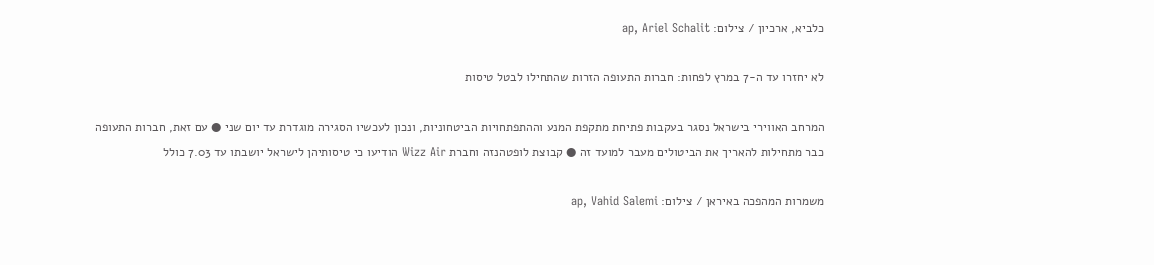כלביא, ארכיון / צילום: ap, Ariel Schalit

לא יחזרו עד ה-7 במרץ לפחות: חברות התעופה הזרות שהתחילו לבטל טיסות

המרחב האווירי בישראל נסגר בעקבות פתיחת מתקפת המנע וההתפתחויות הביטחוניות, ונכון לעכשיו הסגירה מוגדרת עד יום שני ● עם זאת, חברות התעופה כבר מתחילות להאריך את הביטולים מעבר למועד זה ● קבוצת לופטהנזה וחברת Wizz Air הודיעו כי טיסותיהן לישראל יושבתו עד 7.03 כולל

משמרות המהפכה באיראן / צילום: ap, Vahid Salemi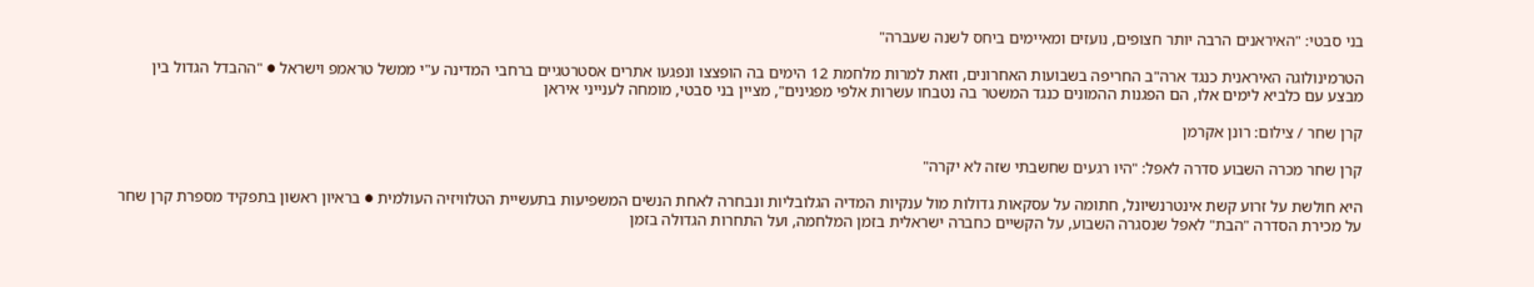בני סבטי: "האיראנים הרבה יותר חצופים, נועזים ומאיימים ביחס לשנה שעברה"

הטרמינולוגה האיראנית כנגד ארה"ב החריפה בשבועות האחרונים, וזאת למרות מלחמת 12 הימים בה הופצצו ונפגעו אתרים אסטרטגיים ברחבי המדינה ע"י ממשל טראמפ וישראל ● "ההבדל הגדול בין מבצע עם כלביא לימים אלו, הם הפגנות ההמונים כנגד המשטר בה נטבחו עשרות אלפי מפגינים", מציין בני סבטי, מומחה לענייני איראן

קרן שחר / צילום: רונן אקרמן

קרן שחר מכרה השבוע סדרה לאפל: "היו רגעים שחשבתי שזה לא יקרה"

היא חולשת על זרוע קשת אינטרנשיונל, חתומה על עסקאות גדולות מול ענקיות המדיה הגלובליות ונבחרה לאחת הנשים המשפיעות בתעשיית הטלוויזיה העולמית ● בראיון ראשון בתפקיד מספרת קרן שחר על מכירת הסדרה "הבת" לאפל שנסגרה השבוע, על הקשיים כחברה ישראלית בזמן המלחמה, ועל התחרות הגדולה בזמן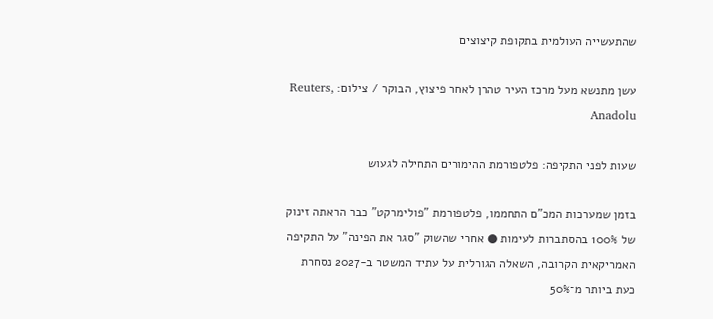שהתעשייה העולמית בתקופת קיצוצים

עשן מתנשא מעל מרכז העיר טהרן לאחר פיצוץ, הבוקר / צילום: Reuters, Anadolu

שעות לפני התקיפה: פלטפורמת ההימורים התחילה לגעוש

בזמן שמערכות המכ"ם התחממו, פלטפורמת "פולימרקט" כבר הראתה זינוק של 100% בהסתברות לעימות ● אחרי שהשוק "סגר את הפינה" על התקיפה האמריקאית הקרובה, השאלה הגורלית על עתיד המשטר ב-2027 נסחרת כעת ביותר מ־50%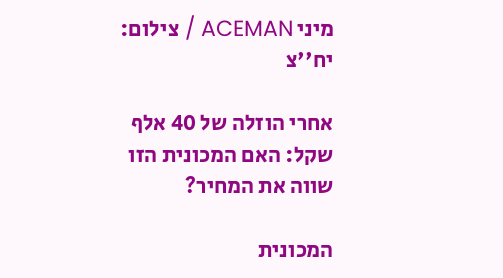מיני ACEMAN / צילום: יח''צ

אחרי הוזלה של 40 אלף שקל: האם המכונית הזו שווה את המחיר?

המכונית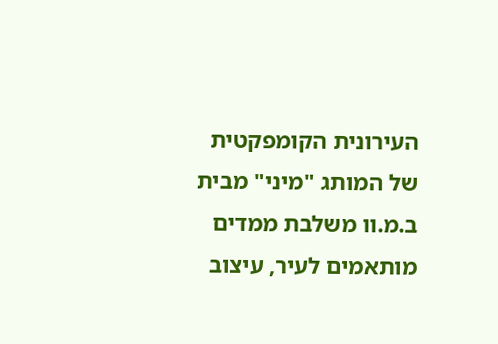העירונית הקומפקטית של המותג "מיני" מבית ב.מ.וו משלבת ממדים מותאמים לעיר, עיצוב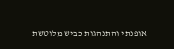אופנתי והתנהגות כביש מלוטשת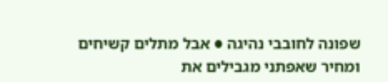שפונה לחובבי נהיגה ● אבל מתלים קשיחים ומחיר שאפתני מגבילים את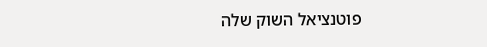פוטנציאל השוק שלה